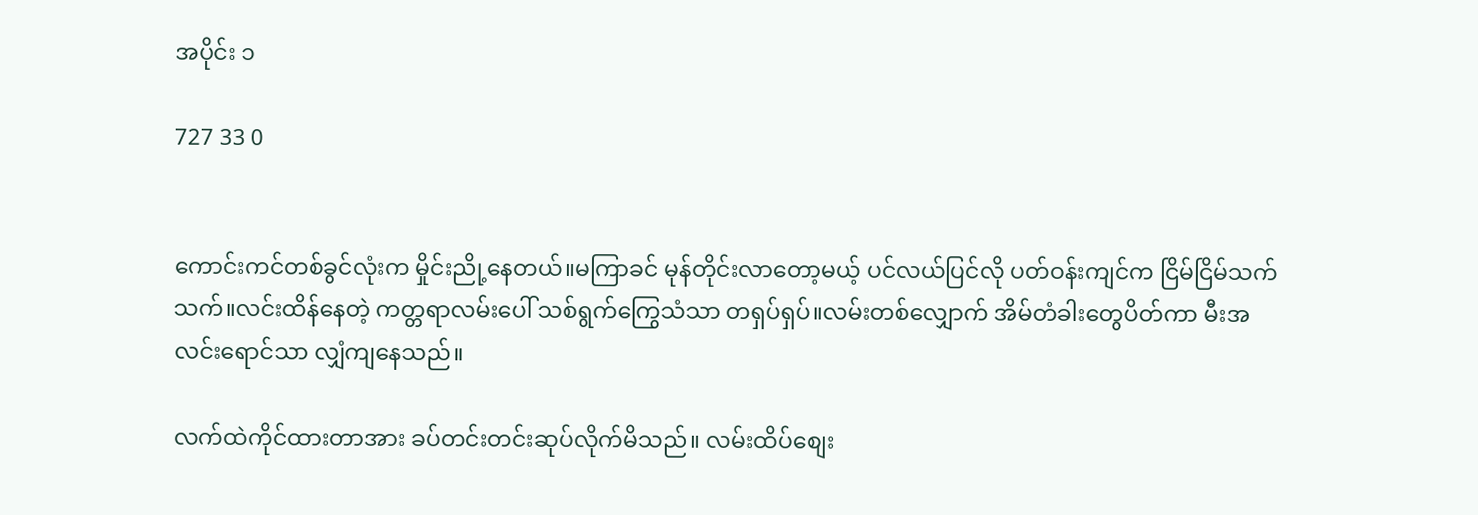အပိုင်း ၁

727 33 0


ကောင်းကင်တစ်ခွင်လုံးက မှိုင်းညို့နေတယ်။မကြာခင် မုန်တိုင်းလာတော့မယ့် ပင်လယ်ပြင်လို ပတ်ဝန်းကျင်က ငြိမ်ငြိမ်သက်သက်။လင်းထိန်နေတဲ့ ကတ္တရာလမ်းပေါ် သစ်ရွက်ကြွေသံသာ တရှပ်ရှပ်။လမ်းတစ်လျှောက် အိမ်တံခါးတွေပိတ်ကာ မီးအလင်းရောင်သာ လျှံကျနေသည်။

လက်ထဲကိုင်ထားတာအား ခပ်တင်းတင်းဆုပ်လိုက်မိသည်။ လမ်းထိပ်စျေး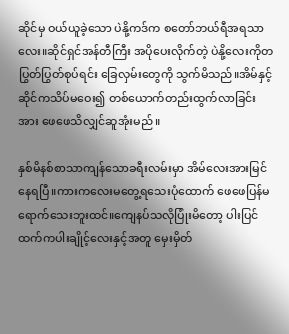ဆိုင်မှ ဝယ်ယူခဲ့သော ပဲနို့ကဒ်က စတော်ဘယ်ရီအရသာလေး။ဆိုင်ရှင်အန်တီကြီး အပိုပေးလိုက်တဲ့ ပဲနို့လေးကိုတပြွတ်ပြွတ်စုပ်ရင်း ခြေလှမ်းတွေကို သွက်မိသည်။အိမ်နှင့်ဆိုင်ကသိပ်မဝေး၍ တစ်ယောက်တည်းထွက်လာခြင်းအား ဖေဖေသိလျှင်ဆူအုံးမည်။

နှစ်မိနစ်စာသာကျန်သောခရီးလမ်းမှာ အိမ်လေးအားမြင်နေရပြီ။ကားကလေးမတွေ့ရသေးပုံထောက် ဖေဖေပြန်မရောက်သေးဘူးထင်။ကျေနပ်သလိုပြုံးမိတော့ ပါးပြင်ထက်ကပါးချိုင့်လေးနှင့်အတူ မှေးမှိတ်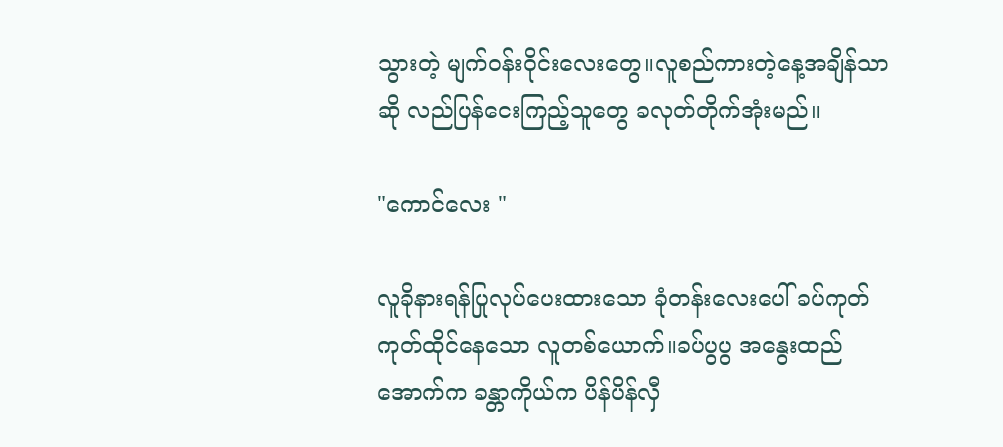သွားတဲ့ မျက်ဝန်းဝိုင်းလေးတွေ။လူစည်ကားတဲ့နေ့အချိန်သာဆို လည်ပြန်ငေးကြည့်သူတွေ ခလုတ်တိုက်အုံးမည်။

"ကောင်လေး "

လူခိုနားရန်ပြုလုပ်ပေးထားသော ခုံတန်းလေးပေါ် ခပ်ကုတ်ကုတ်ထိုင်နေသော လူတစ်ယောက်။ခပ်ပွပွ အနွေးထည်အောက်က ခန္တာကိုယ်က ပိန်ပိန်လှီ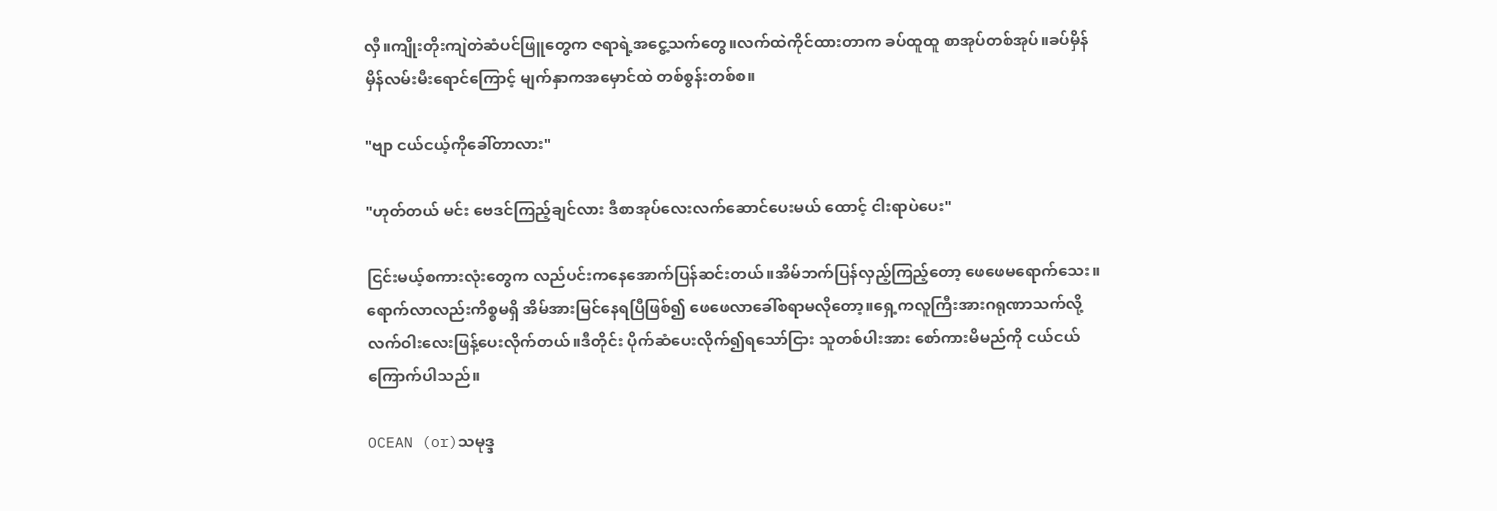လှီ။ကျိုးတိုးကျဲတဲဆံပင်ဖြူတွေက ဇရာရဲ့အငွေ့သက်တွေ။လက်ထဲကိုင်ထားတာက ခပ်ထူထူ စာအုပ်တစ်အုပ်။ခပ်မှိန်မှိန်လမ်းမီးရောင်ကြောင့် မျက်နှာကအမှောင်ထဲ တစ်စွန်းတစ်စ။

"ဗျာ ငယ်ငယ့်ကိုခေါ်တာလား"

"ဟုတ်တယ် မင်း ဗေဒင်ကြည့်ချင်လား ဒီစာအုပ်လေးလက်ဆောင်ပေးမယ် ထောင့် ငါးရာပဲပေး"

ငြင်းမယ့်စကားလုံးတွေက လည်ပင်းကနေအောက်ပြန်ဆင်းတယ်။အိမ်ဘက်ပြန်လှည့်ကြည့်တော့ ဖေဖေမရောက်သေး။ရောက်လာလည်းကိစ္စမရှိ အိမ်အားမြင်နေရပြီဖြစ်၍ ဖေဖေလာခေါ်စရာမလိုတော့။ရှေ့ကလူကြီးအားဂရုဏာသက်လို့ လက်ဝါးလေးဖြန့်ပေးလိုက်တယ်။ဒီတိုင်း ပိုက်ဆံပေးလိုက်၍ရသော်ငြား သူတစ်ပါးအား စော်ကားမိမည်ကို ငယ်ငယ်ကြောက်ပါသည်။

OCEAN (or)သမုဒ္ဒ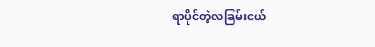ရာပိုင်တဲ့လခြမ်းငယ်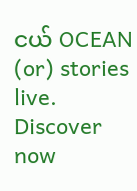ငယ် OCEAN (or) stories live. Discover now